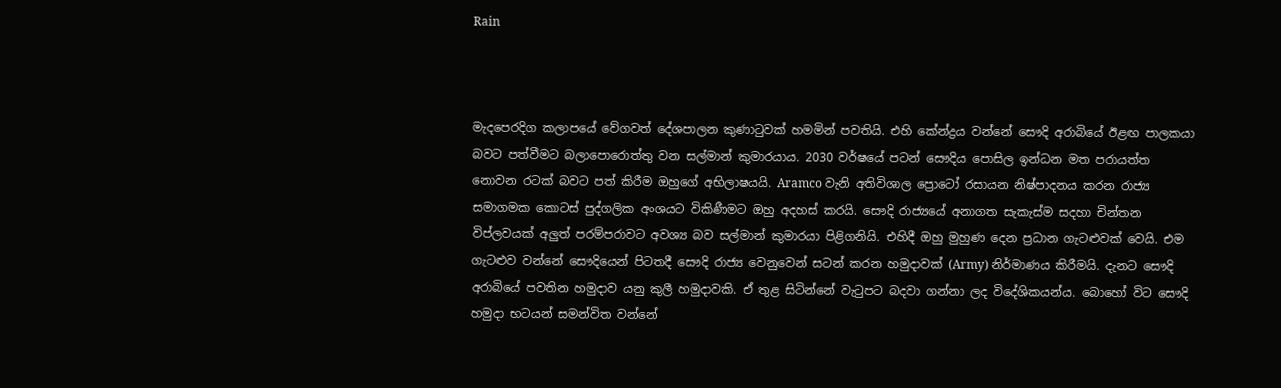Rain



මැදපෙරදිග කලාපයේ වේගවත් දේශපාලන කුණාටුවක් හමමින් පවතියි. එහි කේන්ද්‍රය වන්නේ සෞදි අරාබියේ ඊළඟ පාලකයා බවට පත්වීමට බලාපොරොත්තු වන සල්මාන් කුමාරයාය. 2030 වර්ෂයේ පටන් සෞදිය පොසිල ඉන්ධන මත පරායත්ත නොවන රටක් බවට පත් කිරීම ඔහුගේ අභිලාෂයයි. Aramco වැනි අතිවිශාල ප්‍රොටෝ රසායන නිෂ්පාදනය කරන රාජ්‍ය සමාගමක කොටස් පුද්ගලික අංශයට විකිණීමට ඔහු අදහස් කරයි. සෞදි රාජ්‍යයේ අනාගත සැකැස්ම සදහා චින්තන විප්ලවයක් අලුත් පරම්පරාවට අවශ්‍ය බව සල්මාන් කුමාරයා පිළිගනියි. එහිදී ඔහු මුහුණ දෙන ප්‍රධාන ගැටළුවක් වෙයි. එම ගැටළුව වන්නේ සෞදියෙන් පිටතදී සෞදි රාජ්‍ය වෙනුවෙන් සටන් කරන හමුදාවක් (Army) නිර්මාණය කිරීමයි. දැනට සෞදි අරාබියේ පවතින හමුදාව යනු කුලී හමුදාවකි. ඒ තුළ සිටින්නේ වැටුපට බදවා ගන්නා ලද විදේශිකයන්ය. බොහෝ විට සෞදි හමුදා භටයන් සමන්විත වන්නේ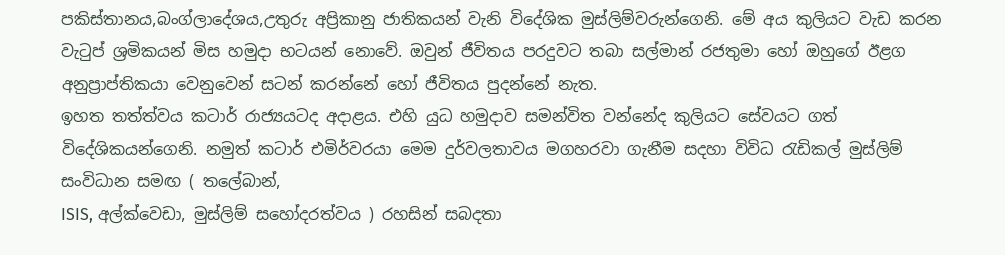පකිස්තානය,බංග්ලාදේශය,උතුරු අප්‍රිකානු ජාතිකයන් වැනි විදේශික මුස්ලිම්වරුන්ගෙනි. මේ අය කුලියට වැඩ කරන වැටුප් ශ්‍රමිකයන් මිස හමුදා භටයන් නොවේ. ඔවුන් ජීවිතය පරදුවට තබා සල්මාන් රජතුමා හෝ ඔහුගේ ඊළග අනුප්‍රාප්තිකයා වෙනුවෙන් සටන් කරන්නේ හෝ ජීවිතය පුදන්නේ නැත.
ඉහත තත්ත්වය කටාර් රාජ්‍යයටද අදාළය. එහි යුධ හමුදාව සමන්විත වන්නේද කුලියට සේවයට ගත් විදේශිකයන්ගෙනි. නමුත් කටාර් එමිර්වරයා මෙම දුර්වලතාවය මගහරවා ගැනීම සදහා විවිධ රැඩිකල් මුස්ලිම් සංවිධාන සමඟ ( තලේබාන්,
ISIS, අල්ක්වෙඩා, මුස්ලිම් සහෝදරත්වය ) රහසින් සබදතා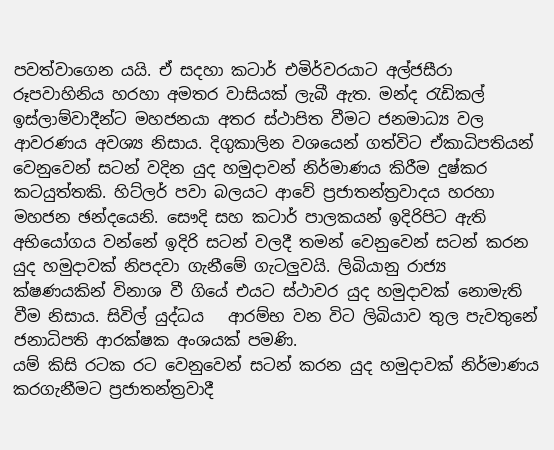පවත්වාගෙන යයි. ඒ සදහා කටාර් එමිර්වරයාට අල්ජසීරා රූපවාහිනිය හරහා අමතර වාසියක් ලැබී ඇත. මන්ද රැඩිකල් ඉස්ලාම්වාදීන්ට මහජනයා අතර ස්ථාපිත වීමට ජනමාධ්‍ය වල ආවරණය අවශ්‍ය නිසාය. දිගුකාලින වශයෙන් ගත්විට ඒකාධිපතියන් වෙනුවෙන් සටන් වදින යුද හමුදාවන් නිර්මාණය කිරීම දුෂ්කර කටයුත්තකි. හිට්ලර් පවා බලයට ආවේ ප්‍රජාතන්ත්‍රවාදය හරහා මහජන ඡන්දයෙනි. සෞදි සහ කටාර් පාලකයන් ඉදිරිපිට ඇති අභියෝගය වන්නේ ඉදිරි සටන් වලදී තමන් වෙනුවෙන් සටන් කරන යුද හමුදාවක් නිපදවා ගැනීමේ ගැටලුවයි. ලිබියානු රාජ්‍ය ක්ෂණයකින් විනාශ වී ගියේ එයට ස්ථාවර යුද හමුදාවක් නොමැති වීම නිසාය. සිවිල් යුද්ධය   ආරම්භ වන විට ලිබියාව තුල පැවතුනේ ජනාධිපති ආරක්ෂක අංශයක් පමණි.
යම් කිසි රටක රට වෙනුවෙන් සටන් කරන යුද හමුදාවක් නිර්මාණය කරගැනීමට ප්‍රජාතන්ත්‍රවාදී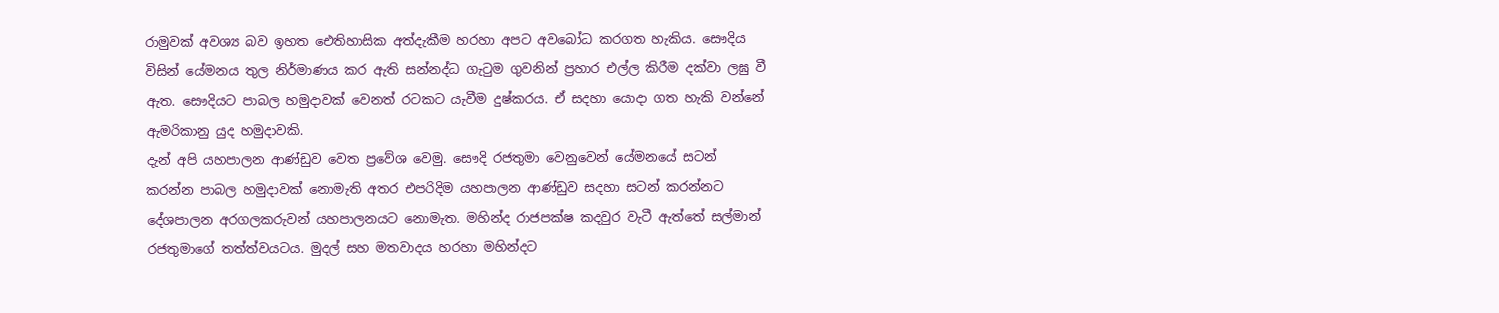රාමුවක් අවශ්‍ය බව ඉහත ඓතිහාසික අත්දැකීම හරහා අපට අවබෝධ කරගත හැකිය. සෞදිය විසින් යේමනය තුල නිර්මාණය කර ඇති සන්නද්ධ ගැටුම ගුවනින් ප්‍රහාර එල්ල කිරීම දක්වා ලඝු වී ඇත. සෞදියට පාබල හමුදාවක් වෙනත් රටකට යැවීම දුෂ්කරය. ඒ සදහා යොදා ගත හැකි වන්නේ ඇමරිකානු යුද හමුදාවකි.
දැන් අපි යහපාලන ආණ්ඩුව වෙත ප්‍රවේශ වෙමු. සෞදි රජතුමා වෙනුවෙන් යේමනයේ සටන් කරන්න පාබල හමුදාවක් නොමැති අතර එපරිදිම යහපාලන ආණ්ඩුව සදහා සටන් කරන්නට දේශපාලන අරගලකරුවන් යහපාලනයට නොමැත. මහින්ද රාජපක්ෂ කදවුර වැටී ඇත්තේ සල්මාන් රජතුමාගේ තත්ත්වයටය. මුදල් සහ මතවාදය හරහා මහින්දට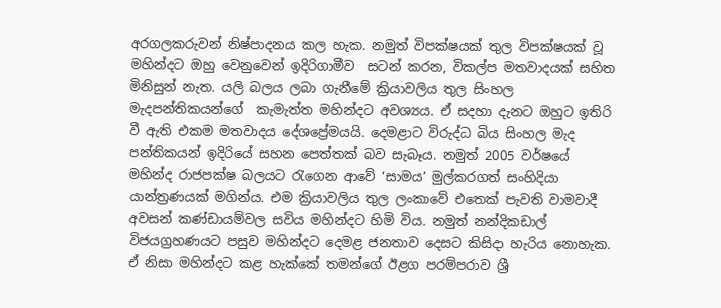අරගලකරුවන් නිෂ්පාදනය කල හැක. නමුත් විපක්ෂයක් තුල විපක්ෂයක් වූ මහින්දට ඔහු වෙනුවෙන් ඉදිරිගාමීව  සටන් කරන, විකල්ප මතවාදයක් සහිත මිනිසුන් නැත. යලි බලය ලබා ගැනීමේ ක්‍රියාවලිය තුල සිංහල මැදපන්තිකයන්ගේ  කැමැත්ත මහින්දට අවශ්‍යය. ඒ සදහා දැනට ඔහුට ඉතිරි වී ඇති එකම මතවාදය දේශප්‍රේමයයි. දෙමළාට විරුද්ධ බිය සිංහල මැද පන්තිකයන් ඉදිරියේ සහන පෙත්තක් බව සැබෑය. නමුත් 2005 වර්ෂයේ මහින්ද රාජපක්ෂ බලයට රැගෙන ආවේ ‘සාමය’ මුල්කරගත් සංහිදියා යාන්ත්‍රණයක් මගින්ය. එම ක්‍රියාවලිය තුල ලංකාවේ එතෙක් පැවති වාමවාදී අවසන් කණ්ඩායම්වල සවිය මහින්දට හිමි විය. නමුත් නන්දිකඩාල් විජයග්‍රහණයට පසුව මහින්දට දෙමළ ජනතාව දෙසට කිසිදා හැරිය නොහැක. ඒ නිසා මහින්දට කළ හැක්කේ තමන්ගේ ඊළග පරම්පරාව ශ්‍රී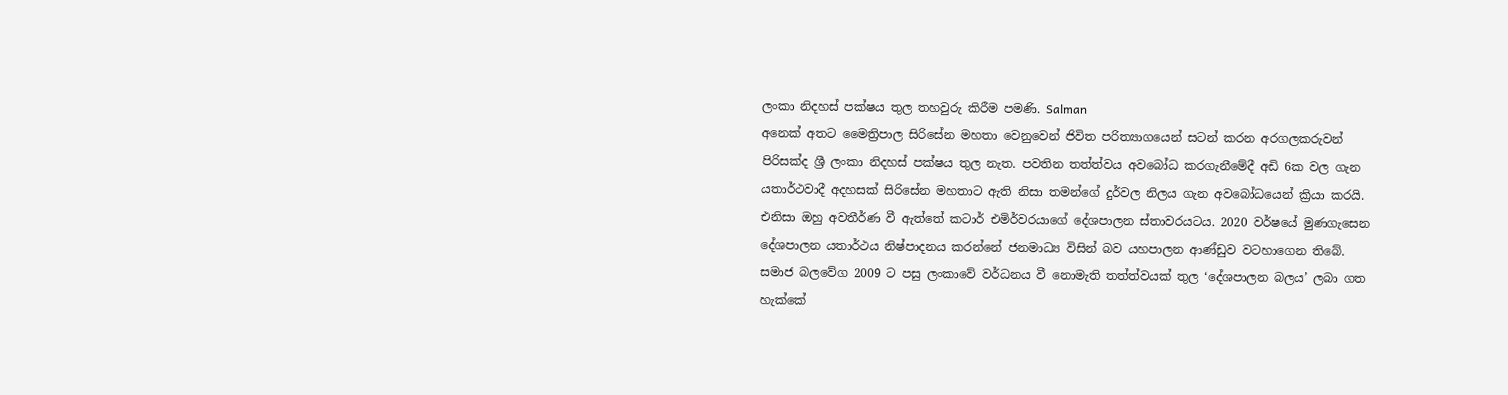ලංකා නිදහස් පක්ෂය තුල තහවුරු කිරීම පමණි. Salman
අනෙක් අතට මෛත්‍රිපාල සිරිසේන මහතා වෙනුවෙන් ජිවිත පරිත්‍යාගයෙන් සටන් කරන අරගලකරුවන් පිරිසක්ද ශ්‍රී ලංකා නිදහස් පක්ෂය තුල නැත. පවතින තත්ත්වය අවබෝධ කරගැනීමේදී අඩි 6ක වල ගැන යතාර්ථවාදී අදහසක් සිරිසේන මහතාට ඇති නිසා තමන්ගේ දුර්වල නිලය ගැන අවබෝධයෙන් ක්‍රියා කරයි. එනිසා ඔහු අවතීර්ණ වී ඇත්තේ කටාර් එමිර්වරයාගේ දේශපාලන ස්තාවරයටය. 2020 වර්ෂයේ මුණගැසෙන දේශපාලන යතාර්ථය නිෂ්පාදනය කරන්නේ ජනමාධ්‍ය විසින් බව යහපාලන ආණ්ඩුව වටහාගෙන තිබේ. සමාජ බලවේග 2009 ට පසු ලංකාවේ වර්ධනය වී නොමැති තත්ත්වයක් තුල ‘දේශපාලන බලය’ ලබා ගත හැක්කේ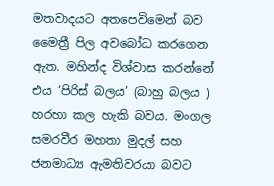මතවාදයට අතපෙවිමෙන් බව මෛත්‍රී පිල අවබෝධ කරගෙන ඇත. මහින්ද විශ්වාස කරන්නේ එය ‘පිරිස් බලය’ (බාහු බලය ) හරහා කල හැකි බවය. මංගල සමරවීර මහතා මුදල් සහ ජනමාධ්‍ය ඇමතිවරයා බවට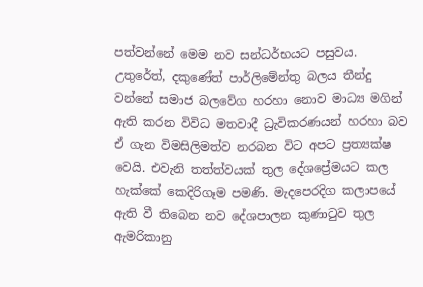පත්වන්නේ මෙම නව සන්ධර්භයට පසුවය. උතුරේත්, දකුණේත් පාර්ලිමේන්තු බලය තීන්දු වන්නේ සමාජ බලවේග හරහා නොව මාධ්‍ය මගින් ඇති කරන විවිධ මතවාදී ධ්‍රැවිකරණයන් හරහා බව ඒ ගැන විමසිලිමත්ව නරබන විට අපට ප්‍රත්‍යක්ෂ වෙයි. එවැනි තත්ත්වයක් තුල දේශප්‍රේමයට කල හැක්කේ කෙදිරිගෑම පමණි. මැදපෙරදිග කලාපයේ ඇති වී තිබෙන නව දේශපාලන කුණාටුව තුල ඇමරිකානු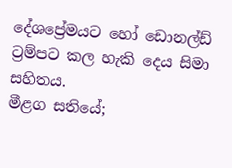දේශප්‍රේමයට හෝ ඩොනල්ඩ් ට්‍රම්පට කල හැකි දෙය සිමා සහිතය.
මීළග සතියේ;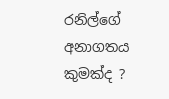රනිල්ගේ අනාගතය කුමක්ද ?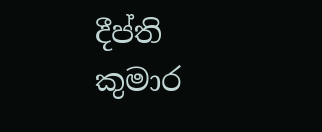දීප්ති කුමාර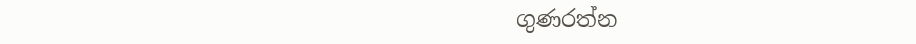ගුණරත්න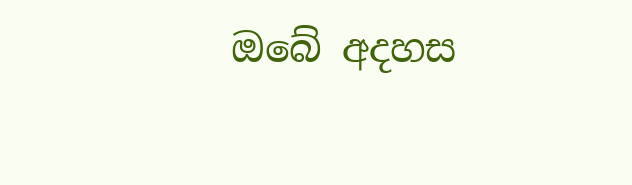ඔබේ අදහස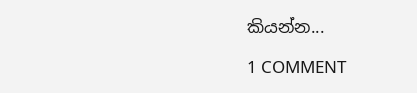කියන්න...

1 COMMENT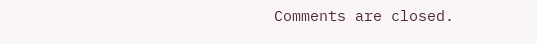Comments are closed.